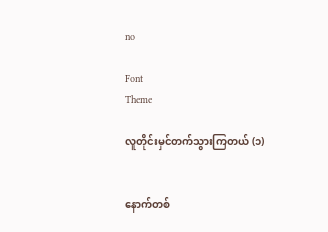no

Font
Theme

လူတိုင်းမှင်တက်သွားကြတယ် (၁)


နောက်တစ်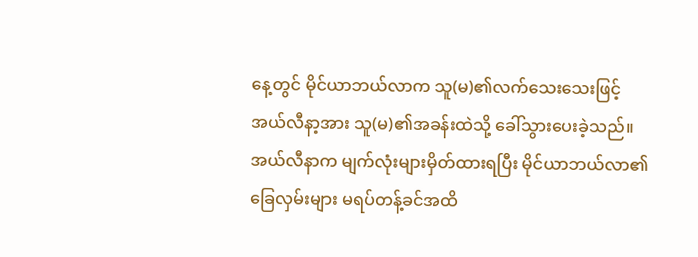နေ့တွင် မိုင်ယာဘယ်လာက သူ(မ)၏လက်သေးသေးဖြင့် အယ်လီနာ့အား သူ(မ)၏အခန်းထဲသို့ ခေါ်သွားပေးခဲ့သည်။ အယ်လီနာက မျက်လုံးများမှိတ်ထားရပြီး မိုင်ယာဘယ်လာ၏ခြေလှမ်းများ မရပ်တန့်ခင်အထိ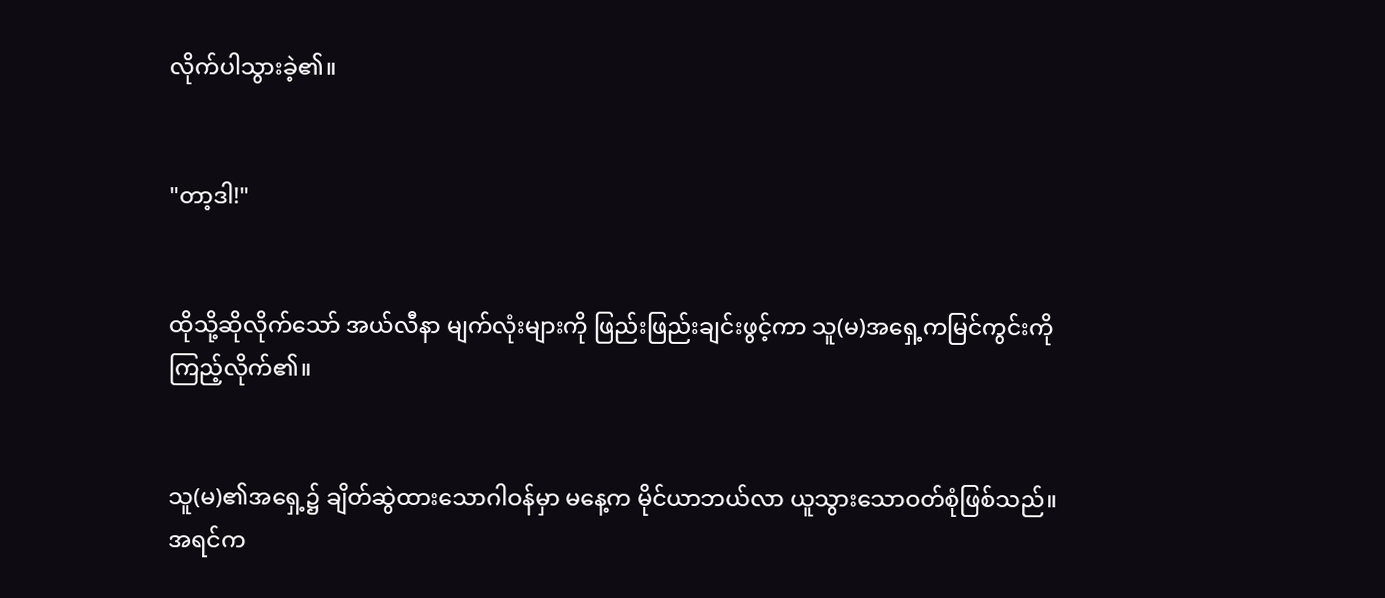လိုက်ပါသွားခဲ့၏။


"တာ့ဒါ!"


ထိုသို့ဆိုလိုက်သော် အယ်လီနာ မျက်လုံးများကို ဖြည်းဖြည်းချင်းဖွင့်ကာ သူ(မ)အရှေ့ကမြင်ကွင်းကို ကြည့်လိုက်၏။


သူ(မ)၏အရှေ့၌ ချိတ်ဆွဲထားသောဂါဝန်မှာ မနေ့က မိုင်ယာဘယ်လာ ယူသွားသောဝတ်စုံဖြစ်သည်။ အရင်က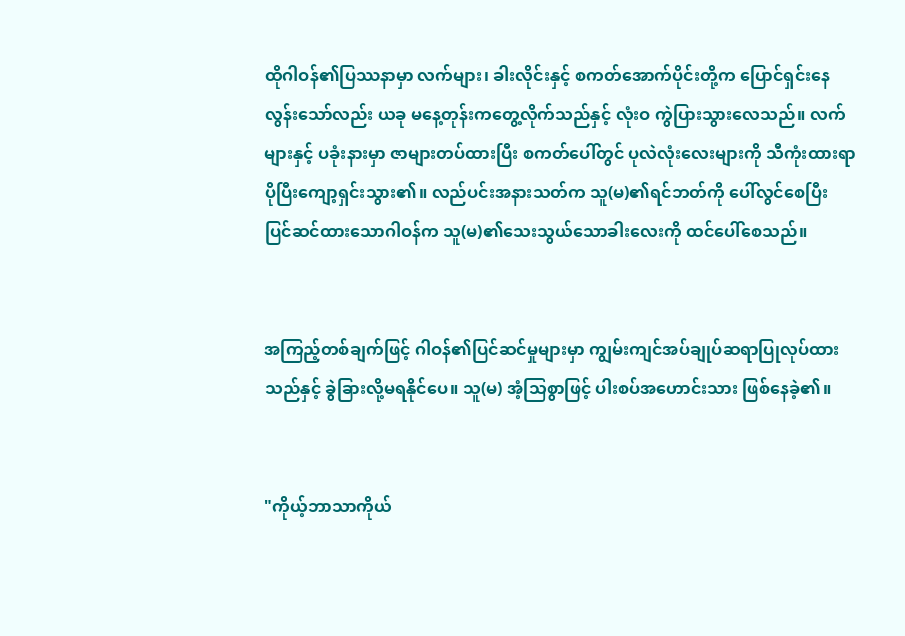ထိုဂါဝန်၏ပြဿနာမှာ လက်များ၊ ခါးလိုင်းနှင့် စကတ်အောက်ပိုင်းတို့က ပြောင်ရှင်းနေလွန်းသော်လည်း ယခု မနေ့တုန်းကတွေ့လိုက်သည်နှင့် လုံးဝ ကွဲပြားသွားလေသည်။ လက်များနှင့် ပခုံးနားမှာ ဇာများတပ်ထားပြီး စကတ်ပေါ်တွင် ပုလဲလုံးလေးများကို သီကုံးထားရာ ပိုပြီးကျော့ရှင်းသွား၏။ လည်ပင်းအနားသတ်က သူ(မ)၏ရင်ဘတ်ကို ပေါ်လွင်စေပြီး ပြင်ဆင်ထားသောဂါဝန်က သူ(မ)၏သေးသွယ်သောခါးလေးကို ထင်ပေါ်စေသည်။


အကြည့်တစ်ချက်ဖြင့် ဂါဝန်၏ပြင်ဆင်မှုများမှာ ကျွမ်းကျင်အပ်ချုပ်ဆရာပြုလုပ်ထားသည်နှင့် ခွဲခြားလို့မရနိုင်ပေ။ သူ(မ) အံ့သြစွာဖြင့် ပါးစပ်အဟောင်းသား ဖြစ်နေခဲ့၏။


"ကိုယ့်ဘာသာကိုယ်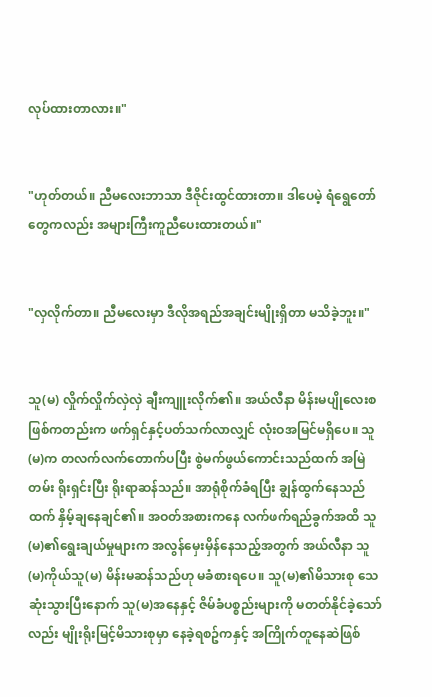လုပ်ထားတာလား။"


"ဟုတ်တယ်။ ညီမလေးဘာသာ ဒီဇိုင်းထွင်ထားတာ။ ဒါပေမဲ့ ရံရွေတော်တွေကလည်း အများကြီးကူညီပေးထားတယ်။"


"လှလိုက်တာ။ ညီမလေးမှာ ဒီလိုအရည်အချင်းမျိုးရှိတာ မသိခဲ့ဘူး။"


သူ(မ) လှိုက်လှိုက်လှဲလှဲ ချီးကျူးလိုက်၏။ အယ်လီနာ မိန်းမပျိုလေးစဖြစ်ကတည်းက ဖက်ရှင်နှင့်ပတ်သက်လာလျှင် လုံးဝအမြင်မရှိပေ။ သူ(မ)က တလက်လက်တောက်ပပြီး စွဲမက်ဖွယ်ကောင်းသည်ထက် အမြဲတမ်း ရိုးရှင်းပြီး ရိုးရာဆန်သည်။ အာရုံစိုက်ခံရပြီး ချွန်ထွက်နေသည်ထက် နှိမ့်ချနေချင်၏။ အဝတ်အစားကနေ လက်ဖက်ရည်ခွက်အထိ သူ(မ)၏ရွေးချယ်မှုများက အလွန်မှေးမှိန်နေသည့်အတွက် အယ်လီနာ သူ(မ)ကိုယ်သူ(မ) မိန်းမဆန်သည်ဟု မခံစားရပေ။ သူ(မ)၏မိသားစု သေဆုံးသွားပြီးနောက် သူ(မ)အနေနှင့် ဇိမ်ခံပစ္စည်းများကို မတတ်နိုင်ခဲ့သော်လည်း မျိုးရိုးမြင့်မိသားစုမှာ နေခဲ့ရစဥ်ကနှင့် အကြိုက်တူနေဆဲဖြစ်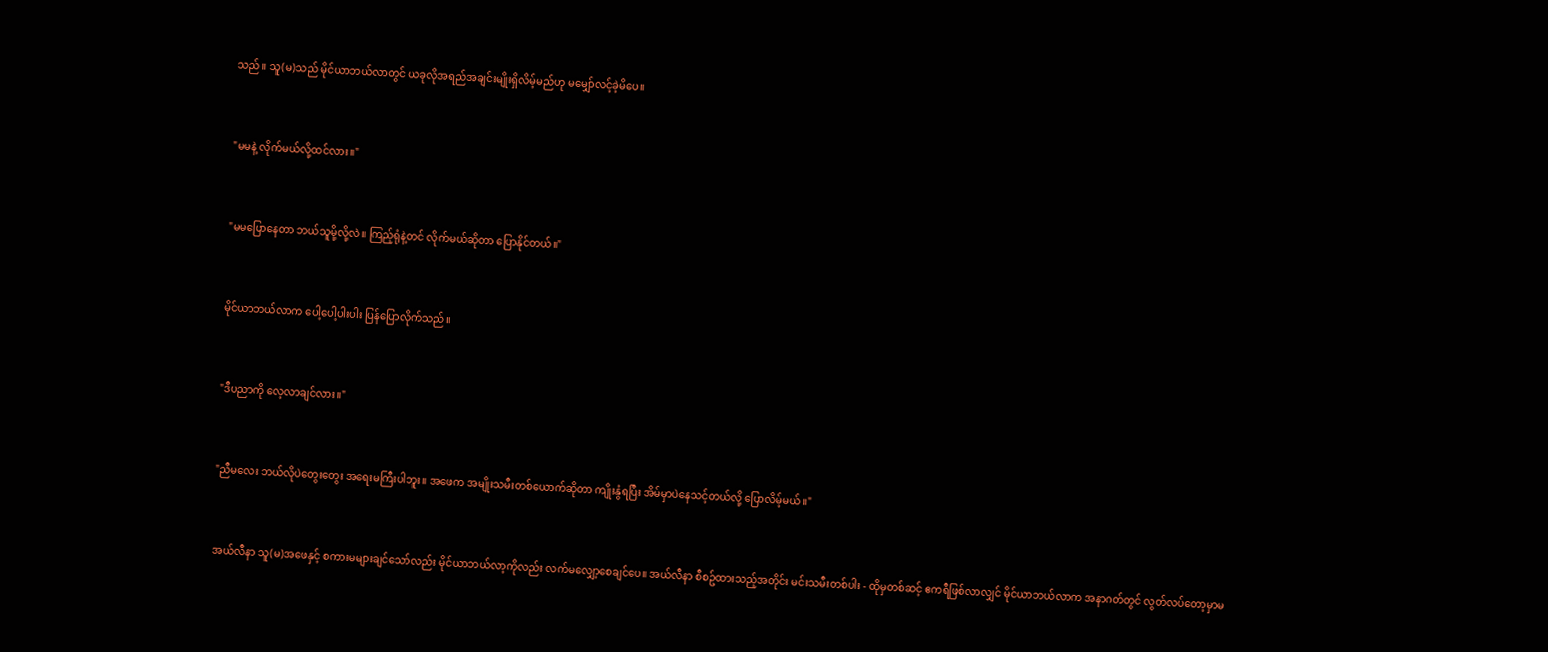သည်။ သူ(မ)သည် မိုင်ယာဘယ်လာတွင် ယခုလိုအရည်အချင်းမျိုးရှိလိမ့်မည်ဟု မမျှော်လင့်ခဲ့မိပေ။


"မမနဲ့ လိုက်မယ်လို့ထင်လား။"


"မမပြောနေတာ ဘယ်သူမို့လို့လဲ။ ကြည့်ရုံနဲ့တင် လိုက်မယ်ဆိုတာ ပြောနိုင်တယ်။"


မိုင်ယာဘယ်လာက ပေါ့ပေါ့ပါးပါး ပြန်ပြောလိုက်သည်။


"ဒီပညာကို လေ့လာချင်လား။"


"ညီမလေး ဘယ်လိုပဲတွေးတွေး အရေးမကြီးပါဘူး။ အဖေက အမျိုးသမီးတစ်ယောက်ဆိုတာ ကျိုးနွံရပြီး အိမ်မှာပဲနေသင့်တယ်လို့ ပြောလိမ့်မယ်။"


အယ်လီနာ သူ(မ)အဖေနှင့် စကားမများချင်သော်လည်း မိုင်ယာဘယ်လာ့ကိုလည်း လက်မလျှော့စေချင်ပေ။ အယ်လီနာ စီစဥ်ထားသည့်အတိုင်း မင်းသမီးတစ်ပါး - ထိုမှတစ်ဆင့် ဧကရီဖြစ်လာလျှင် မိုင်ယာဘယ်လာက အနာဂတ်တွင် လွတ်လပ်တော့မှာမ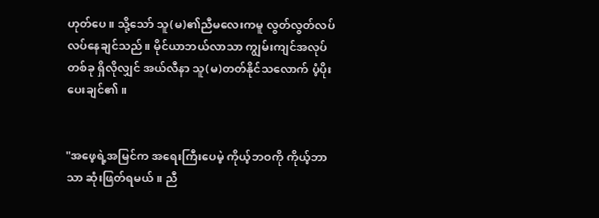ဟုတ်ပေ။ သို့သော် သူ(မ)၏ညီမလေးကမူ လွတ်လွတ်လပ်လပ်နေချင်သည်။ မိုင်ယာဘယ်လာသာ ကျွမ်းကျင်အလုပ်တစ်ခု ရှိလိုလျှင် အယ်လီနာ သူ(မ)တတ်နိုင်သလောက် ပံ့ပိုးပေးချင်၏။


"အဖေ့ရဲ့အမြင်က အရေးကြီးပေမဲ့ ကိုယ့်ဘဝကို ကိုယ့်ဘာသာ ဆုံးဖြတ်ရမယ်။ ညီ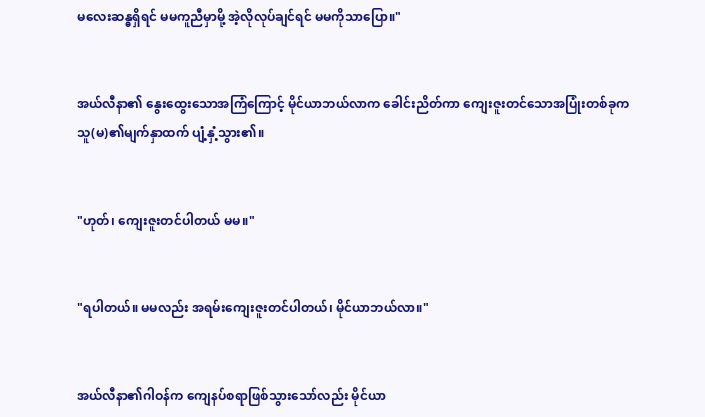မလေးဆန္ဓရှိရင် မမကူညီမှာမို့ အဲ့လိုလုပ်ချင်ရင် မမကိုသာပြော။"


အယ်လီနာ၏ နွေးထွေးသောအကြံကြောင့် မိုင်ယာဘယ်လာက ခေါင်းညိတ်ကာ ကျေးဇူးတင်သောအပြုံးတစ်ခုက သူ(မ)၏မျက်နှာထက် ပျံ့နှံ့သွား၏။


"ဟုတ်၊ ကျေးဇူးတင်ပါတယ် မမ။"


"ရပါတယ်။ မမလည်း အရမ်းကျေးဇူးတင်ပါတယ်၊ မိုင်ယာဘယ်လာ။"


အယ်လီနာ၏ဂါဝန်က ကျေနပ်စရာဖြစ်သွားသော်လည်း မိုင်ယာ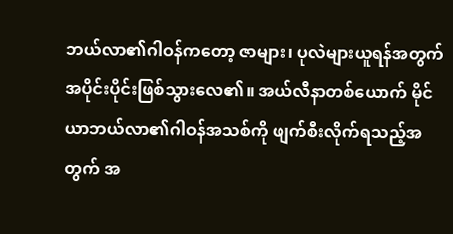ဘယ်လာ၏ဂါဝန်ကတော့ ဇာများ၊ ပုလဲများယူရန်အတွက် အပိုင်းပိုင်းဖြစ်သွားလေ၏။ အယ်လီနာတစ်ယောက် မိုင်ယာဘယ်လာ၏ဂါဝန်အသစ်ကို ဖျက်စီးလိုက်ရသည့်အတွက် အ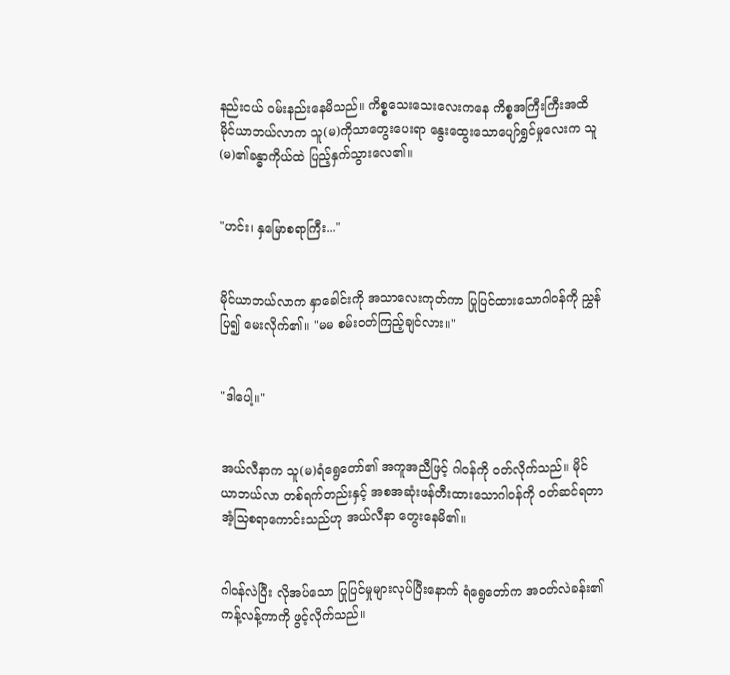နည်းငယ် ဝမ်းနည်းနေမိသည်။ ကိစ္စသေးသေးလေးကနေ ကိစ္စအကြီးကြီးအထိ မိုင်ယာဘယ်လာက သူ(မ)ကိုသာတွေးပေးရာ နွေးထွေးသောပျော်ရွှင်မှုလေးက သူ(မ)၏ခန္ဓာကိုယ်ထဲ ပြည့်နှက်သွားလေ၏။


"ဟင်း၊ နှမြောစရာကြီး..."


မိုင်ယာဘယ်လာက နှာခေါင်းကို အသာလေးကုတ်ကာ ပြုပြင်ထားသောဂါဝန်ကို ညွှန်ပြ၍ မေးလိုက်၏။ "မမ စမ်းဝတ်ကြည့်ချင်လား။"


"ဒါပေါ့။"


အယ်လီနာက သူ(မ)ရံရွေတော်၏ အကူအညီဖြင့် ဂါဝန်ကို ဝတ်လိုက်သည်။ မိုင်ယာဘယ်လာ တစ်ရက်တည်းနှင့် အစအဆုံးဖန်တီးထားသောဂါဝန်ကို ဝတ်ဆင်ရတာ အံ့သြစရာကောင်းသည်ဟု အယ်လီနာ တွေးနေမိ၏။


ဂါဝန်လဲပြီး လိုအပ်သော ပြုပြင်မှုများလုပ်ပြီးနောက် ရံရွေတော်က အဝတ်လဲခန်း၏ကန့်လန့်ကာကို ဖွင့်လိုက်သည်။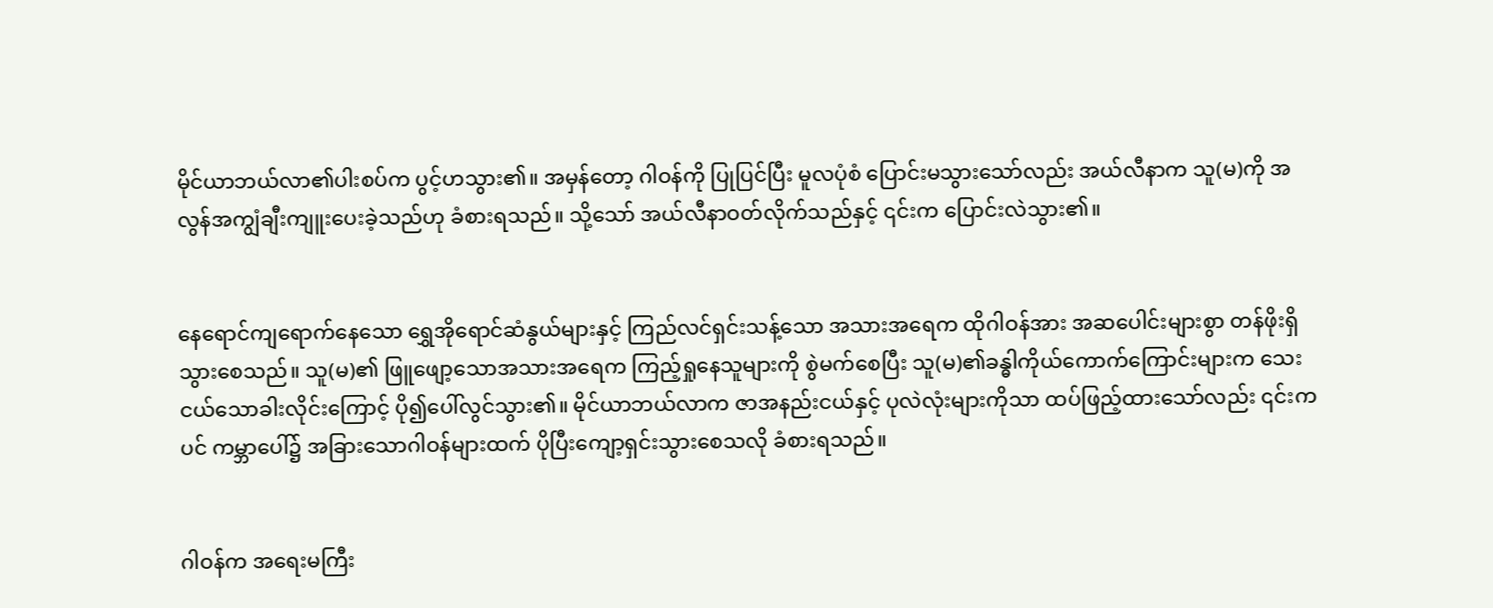မိုင်ယာဘယ်လာ၏ပါးစပ်က ပွင့်ဟသွား၏။ အမှန်တော့ ဂါဝန်ကို ပြုပြင်ပြီး မူလပုံစံ ပြောင်းမသွားသော်လည်း အယ်လီနာက သူ(မ)ကို အလွန်အကျွံချီးကျူးပေးခဲ့သည်ဟု ခံစားရသည်။ သို့သော် အယ်လီနာဝတ်လိုက်သည်နှင့် ၎င်းက ပြောင်းလဲသွား၏။


နေရောင်ကျရောက်နေသော ရွှေအိုရောင်ဆံနွယ်များနှင့် ကြည်လင်ရှင်းသန့်သော အသားအရေက ထိုဂါဝန်အား အဆပေါင်းများစွာ တန်ဖိုးရှိသွားစေသည်။ သူ(မ)၏ ဖြူဖျော့သောအသားအရေက ကြည့်ရှုနေသူများကို စွဲမက်စေပြီး သူ(မ)၏ခန္ဓါကိုယ်ကောက်ကြောင်းများက သေးငယ်သောခါးလိုင်းကြောင့် ပို၍ပေါ်လွင်သွား၏။ မိုင်ယာဘယ်လာက ဇာအနည်းငယ်နှင့် ပုလဲလုံးများကိုသာ ထပ်ဖြည့်ထားသော်လည်း ၎င်းကပင် ကမ္ဘာပေါ်၌ အခြားသောဂါဝန်များထက် ပိုပြီးကျော့ရှင်းသွားစေသလို ခံစားရသည်။


ဂါဝန်က အရေးမကြီး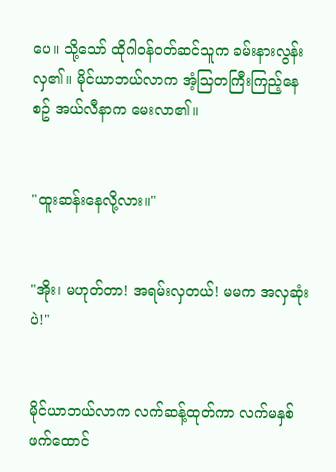ပေ။ သို့သော် ထိုဂါဝန်ဝတ်ဆင်သူက ခမ်းနားလွန်းလှ၏။ မိုင်ယာဘယ်လာက အံ့သြတကြီးကြည့်နေစဥ် အယ်လီနာက မေးလာ၏။


"ထူးဆန်းနေလို့လား။"


"အိုး၊ မဟုတ်တာ! အရမ်းလှတယ်! မမက အလှဆုံးပဲ!"


မိုင်ယာဘယ်လာက လက်ဆန့်ထုတ်ကာ လက်မနှစ်ဖက်ထောင်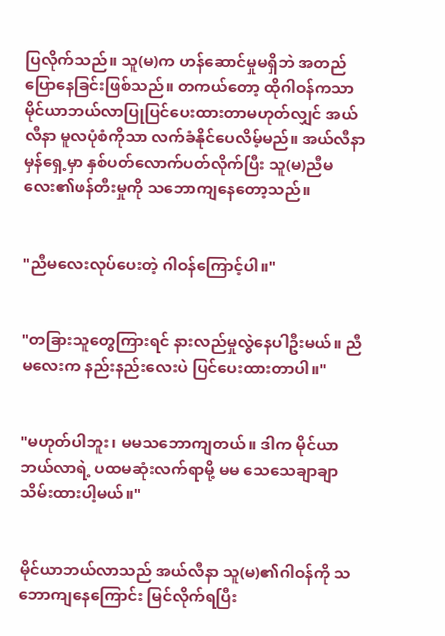ပြလိုက်သည်။ သူ(မ)က ဟန်ဆောင်မှုမရှိဘဲ အတည်ပြောနေခြင်းဖြစ်သည်။ တကယ်တော့ ထိုဂါဝန်ကသာ မိုင်ယာဘယ်လာပြုပြင်ပေးထားတာမဟုတ်လျှင် အယ်လီနာ မူလပုံစံကိုသာ လက်ခံနိုင်ပေလိမ့်မည်။ အယ်လီနာ မှန်ရှေ့မှာ နှစ်ပတ်လောက်ပတ်လိုက်ပြီး သူ(မ)ညီမလေး၏ဖန်တီးမှုကို သဘောကျနေတော့သည်။


"ညီမလေးလုပ်ပေးတဲ့ ဂါဝန်ကြောင့်ပါ။"


"တခြားသူတွေကြားရင် နားလည်မှုလွဲနေပါဦးမယ်။ ညီမလေးက နည်းနည်းလေးပဲ ပြင်ပေးထားတာပါ။"


"မဟုတ်ပါဘူး၊ မမသဘောကျတယ်။ ဒါက မိုင်ယာဘယ်လာရဲ့ ပထမဆုံးလက်ရာမို့ မမ သေသေချာချာသိမ်းထားပါ့မယ်။"


မိုင်ယာဘယ်လာသည် အယ်လီနာ သူ(မ)၏ဂါဝန်ကို သဘောကျနေကြောင်း မြင်လိုက်ရပြီး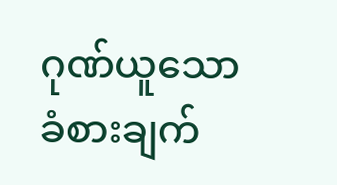ဂုဏ်ယူသောခံစားချက်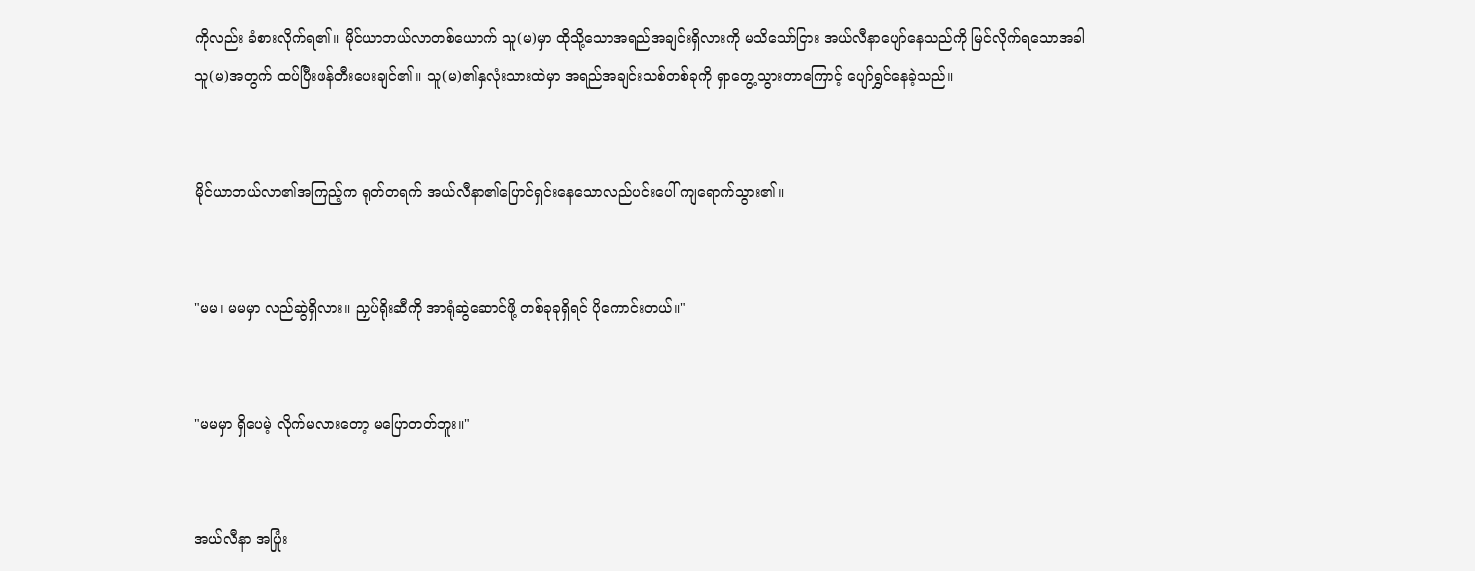ကိုလည်း ခံစားလိုက်ရ၏။ မိုင်ယာဘယ်လာတစ်ယောက် သူ(မ)မှာ ထိုသို့သောအရည်အချင်းရှိလားကို မသိသော်ငြား အယ်လီနာပျော်နေသည်ကို မြင်လိုက်ရသောအခါ သူ(မ)အတွက် ထပ်ပြီးဖန်တီးပေးချင်၏။ သူ(မ)၏နှလုံးသားထဲမှာ အရည်အချင်းသစ်တစ်ခုကို ရှာတွေ့သွားတာကြောင့် ပျော်ရွှင်နေခဲ့သည်။


မိုင်ယာဘယ်လာ၏အကြည့်က ရုတ်တရက် အယ်လီနာ၏ပြောင်ရှင်းနေသောလည်ပင်းပေါ် ကျရောက်သွား၏။


"မမ၊ မမမှာ လည်ဆွဲရှိလား။ ညှပ်ရိုးဆီကို အာရုံဆွဲဆောင်ဖို့ တစ်ခုခုရှိရင် ပိုကောင်းတယ်။"


"မမမှာ ရှိပေမဲ့ လိုက်မလားတော့ မပြောတတ်ဘူး။"


အယ်လီနာ အပြုံး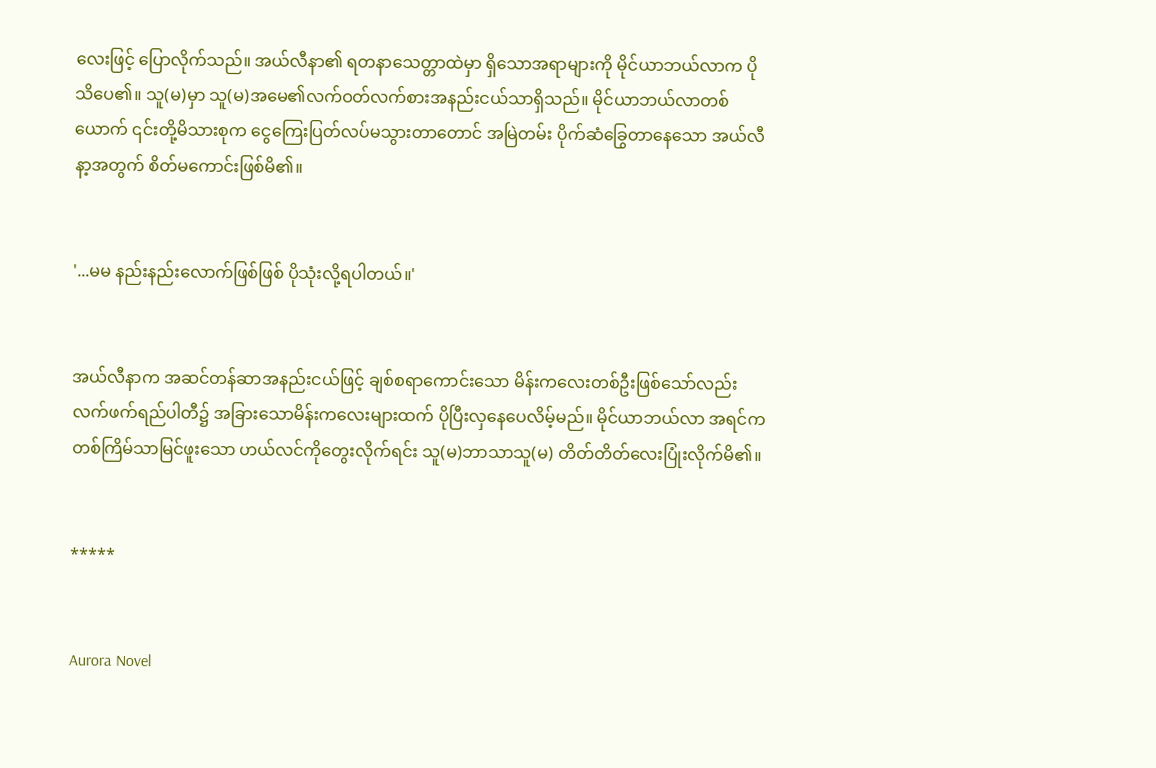လေးဖြင့် ပြောလိုက်သည်။ အယ်လီနာ၏ ရတနာသေတ္တာထဲမှာ ရှိသောအရာများကို မိုင်ယာဘယ်လာက ပိုသိပေ၏။ သူ(မ)မှာ သူ(မ)အမေ၏လက်ဝတ်လက်စားအနည်းငယ်သာရှိသည်။ မိုင်ယာဘယ်လာတစ်ယောက် ၎င်းတို့မိသားစုက ငွေကြေးပြတ်လပ်မသွားတာတောင် အမြဲတမ်း ပိုက်ဆံခြွေတာနေသော အယ်လီနာ့အတွက် စိတ်မကောင်းဖြစ်မိ၏။


'...မမ နည်းနည်းလောက်ဖြစ်ဖြစ် ပိုသုံးလို့ရပါတယ်။'


အယ်လီနာက အဆင်တန်ဆာအနည်းငယ်ဖြင့် ချစ်စရာကောင်းသော မိန်းကလေးတစ်ဦးဖြစ်သော်လည်း လက်ဖက်ရည်ပါတီ၌ အခြားသောမိန်းကလေးများထက် ပိုပြီးလှနေပေလိမ့်မည်။ မိုင်ယာဘယ်လာ အရင်က တစ်ကြိမ်သာမြင်ဖူးသော ဟယ်လင်ကိုတွေးလိုက်ရင်း သူ(မ)ဘာသာသူ(မ) တိတ်တိတ်လေးပြုံးလိုက်မိ၏။


*****


Aurora Novel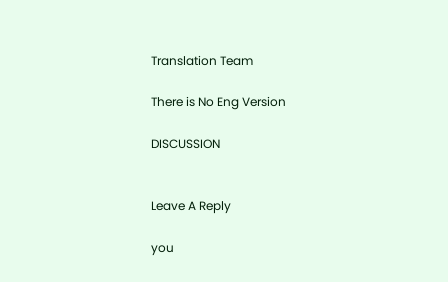Translation Team

There is No Eng Version

DISCUSSION


Leave A Reply

you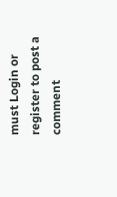must Login or register to post a comment